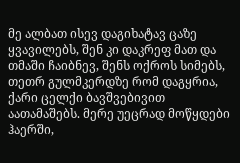მე ალბათ ისევ დაგიხატავ ცაზე ყვავილებს, შენ კი დაკრეფ მათ და თმაში ჩაიბნევ, შენს ოქროს სიმებს, თეთრ გულმკერდზე რომ დაგყრია, ქარი ცელქი ბავშვებივით აათამაშებს. მერე უეცრად მოწყდები ჰაერში,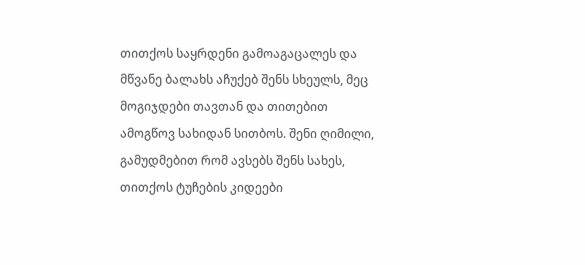თითქოს საყრდენი გამოაგაცალეს და მწვანე ბალახს აჩუქებ შენს სხეულს, მეც მოგიჯდები თავთან და თითებით ამოგწოვ სახიდან სითბოს. შენი ღიმილი, გამუდმებით რომ ავსებს შენს სახეს, თითქოს ტუჩების კიდეები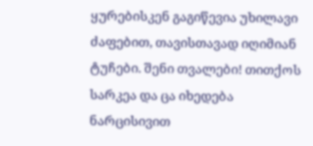ყურებისკენ გაგიწევია უხილავი ძაფებით, თავისთავად იღიმიან ტუჩები. შენი თვალები! თითქოს სარკეა და ცა იხედება ნარცისივით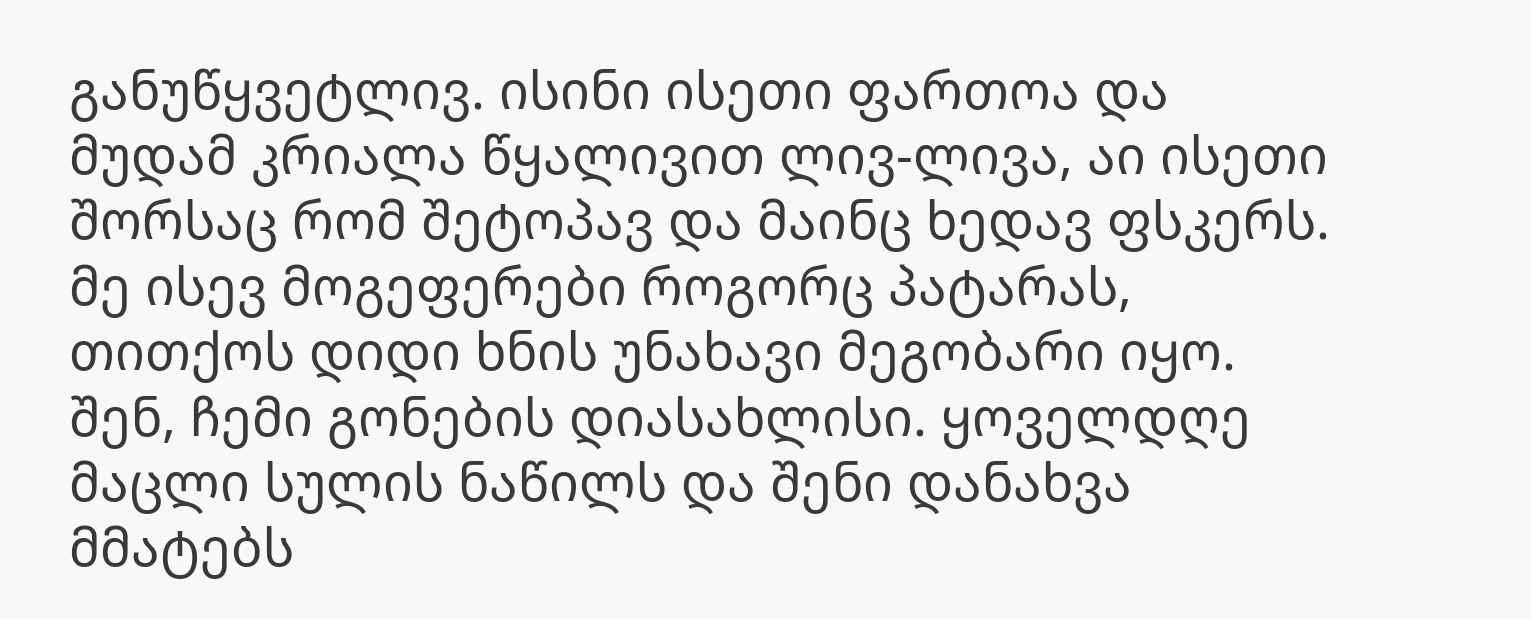განუწყვეტლივ. ისინი ისეთი ფართოა და მუდამ კრიალა წყალივით ლივ-ლივა, აი ისეთი შორსაც რომ შეტოპავ და მაინც ხედავ ფსკერს.
მე ისევ მოგეფერები როგორც პატარას, თითქოს დიდი ხნის უნახავი მეგობარი იყო. შენ, ჩემი გონების დიასახლისი. ყოველდღე მაცლი სულის ნაწილს და შენი დანახვა მმატებს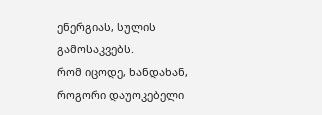ენერგიას, სულის გამოსაკვებს.
რომ იცოდე, ხანდახან, როგორი დაუოკებელი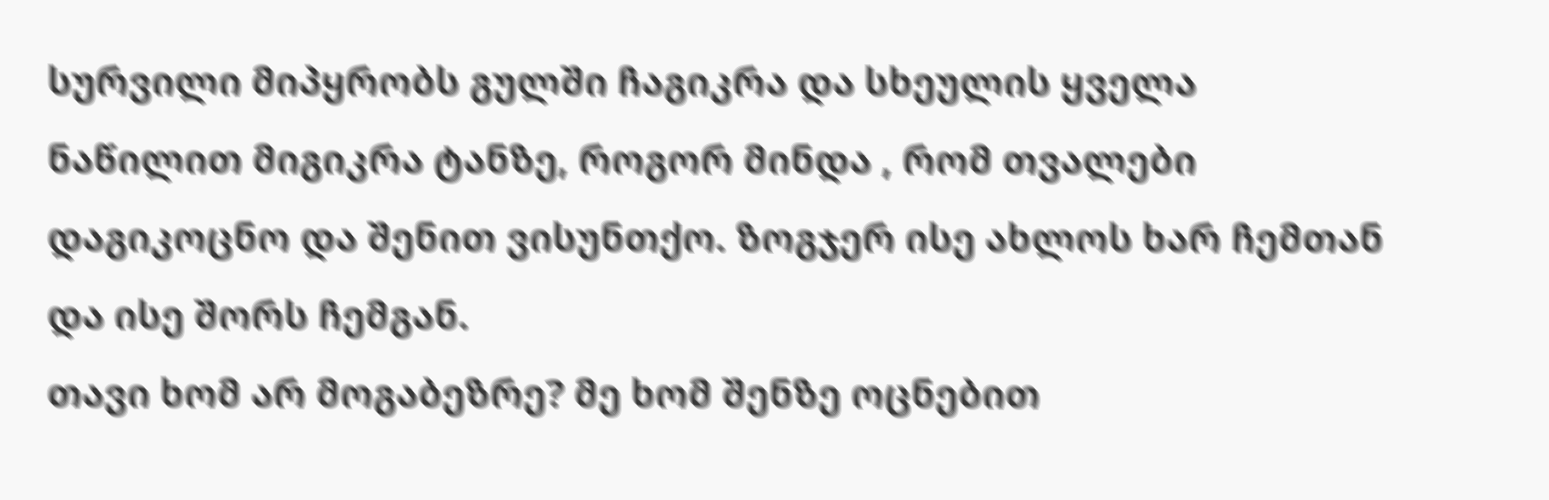სურვილი მიპყრობს გულში ჩაგიკრა და სხეულის ყველა ნაწილით მიგიკრა ტანზე, როგორ მინდა , რომ თვალები დაგიკოცნო და შენით ვისუნთქო. ზოგჯერ ისე ახლოს ხარ ჩემთან და ისე შორს ჩემგან.
თავი ხომ არ მოგაბეზრე? მე ხომ შენზე ოცნებით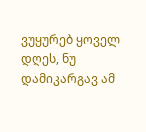ვუყურებ ყოველ დღეს, ნუ დამიკარგავ ამ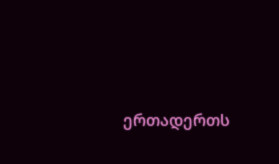ერთადერთს